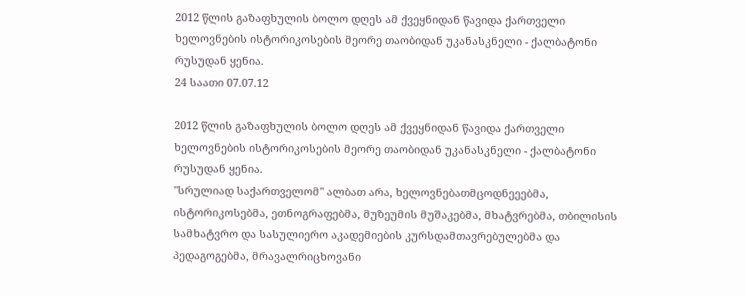2012 წლის გაზაფხულის ბოლო დღეს ამ ქვეყნიდან წავიდა ქართველი ხელოვნების ისტორიკოსების მეორე თაობიდან უკანასკნელი - ქალბატონი რუსუდან ყენია.
24 საათი 07.07.12

2012 წლის გაზაფხულის ბოლო დღეს ამ ქვეყნიდან წავიდა ქართველი ხელოვნების ისტორიკოსების მეორე თაობიდან უკანასკნელი - ქალბატონი რუსუდან ყენია.
"სრულიად საქართველომ" ალბათ არა, ხელოვნებათმცოდნეეებმა, ისტორიკოსებმა, ეთნოგრაფებმა, მუზეუმის მუშაკებმა, მხატვრებმა, თბილისის სამხატვრო და სასულიერო აკადემიების კურსდამთავრებულებმა და პედაგოგებმა, მრავალრიცხოვანი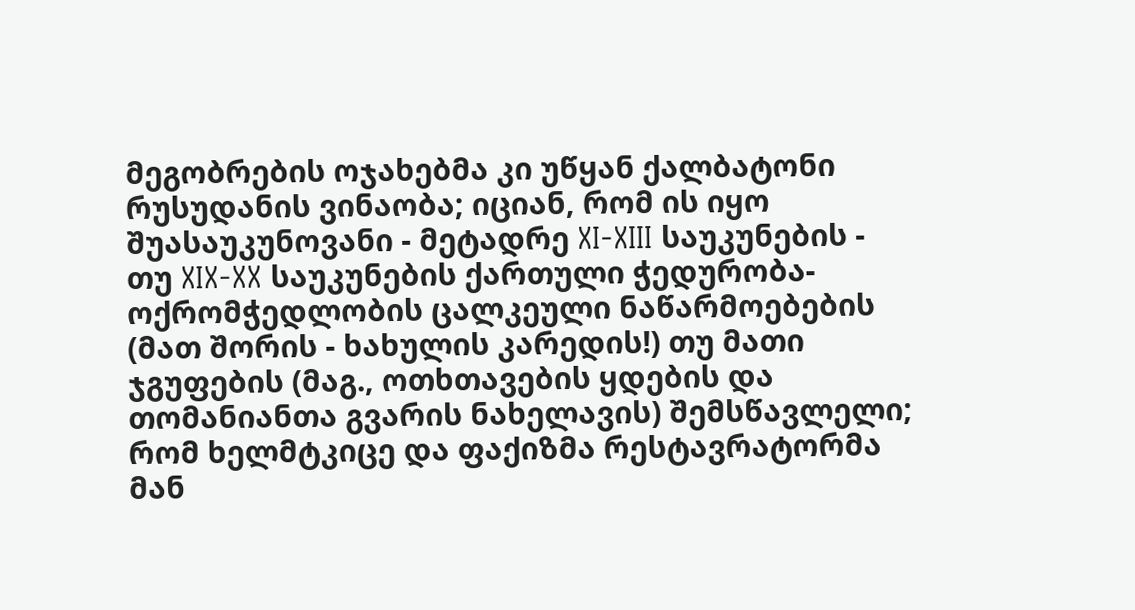მეგობრების ოჯახებმა კი უწყან ქალბატონი რუსუდანის ვინაობა; იციან, რომ ის იყო შუასაუკუნოვანი - მეტადრე XI-XIII საუკუნების - თუ XIX-XX საუკუნების ქართული ჭედურობა-ოქრომჭედლობის ცალკეული ნაწარმოებების (მათ შორის - ხახულის კარედის!) თუ მათი ჯგუფების (მაგ., ოთხთავების ყდების და თომანიანთა გვარის ნახელავის) შემსწავლელი; რომ ხელმტკიცე და ფაქიზმა რესტავრატორმა მან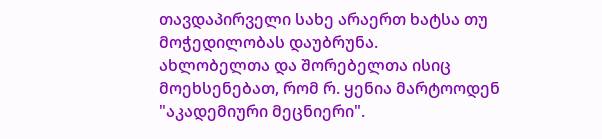თავდაპირველი სახე არაერთ ხატსა თუ მოჭედილობას დაუბრუნა.
ახლობელთა და შორებელთა ისიც მოეხსენებათ, რომ რ. ყენია მარტოოდენ "აკადემიური მეცნიერი".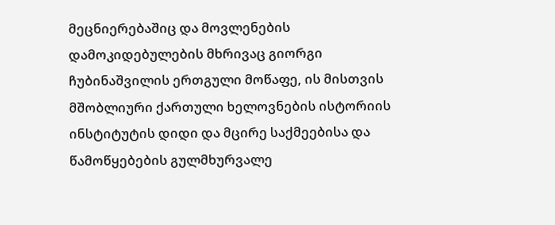მეცნიერებაშიც და მოვლენების დამოკიდებულების მხრივაც გიორგი ჩუბინაშვილის ერთგული მოწაფე, ის მისთვის მშობლიური ქართული ხელოვნების ისტორიის ინსტიტუტის დიდი და მცირე საქმეებისა და წამოწყებების გულმხურვალე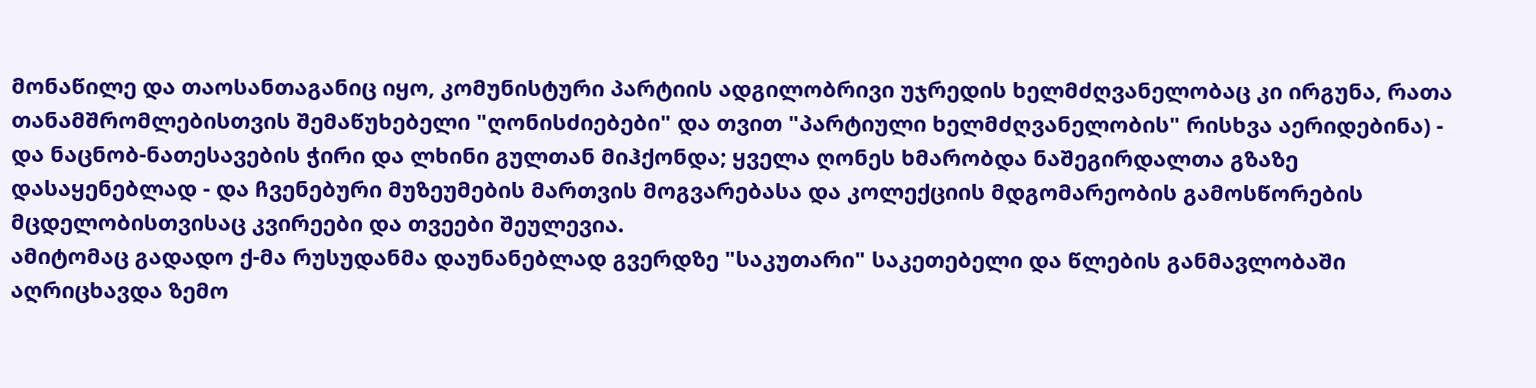მონაწილე და თაოსანთაგანიც იყო, კომუნისტური პარტიის ადგილობრივი უჯრედის ხელმძღვანელობაც კი ირგუნა, რათა თანამშრომლებისთვის შემაწუხებელი "ღონისძიებები" და თვით "პარტიული ხელმძღვანელობის" რისხვა აერიდებინა) - და ნაცნობ-ნათესავების ჭირი და ლხინი გულთან მიჰქონდა; ყველა ღონეს ხმარობდა ნაშეგირდალთა გზაზე დასაყენებლად - და ჩვენებური მუზეუმების მართვის მოგვარებასა და კოლექციის მდგომარეობის გამოსწორების მცდელობისთვისაც კვირეები და თვეები შეულევია.
ამიტომაც გადადო ქ-მა რუსუდანმა დაუნანებლად გვერდზე "საკუთარი" საკეთებელი და წლების განმავლობაში აღრიცხავდა ზემო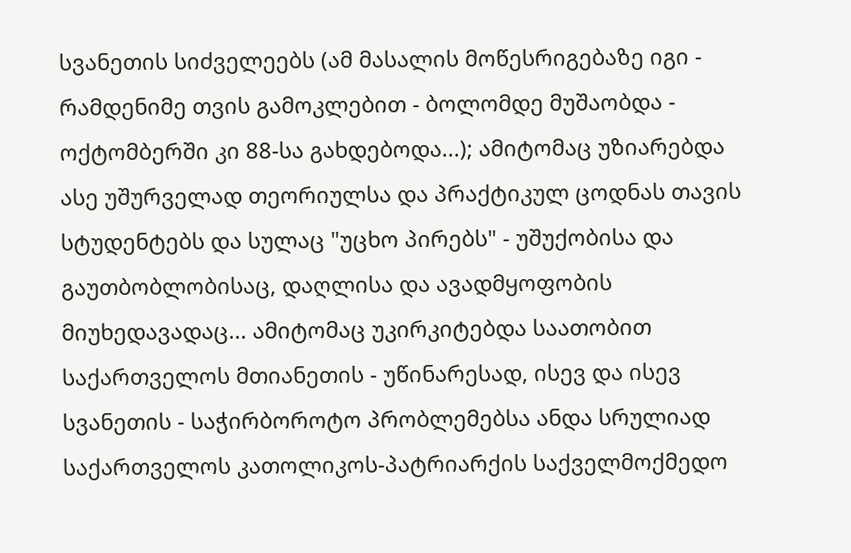სვანეთის სიძველეებს (ამ მასალის მოწესრიგებაზე იგი - რამდენიმე თვის გამოკლებით - ბოლომდე მუშაობდა - ოქტომბერში კი 88-სა გახდებოდა...); ამიტომაც უზიარებდა ასე უშურველად თეორიულსა და პრაქტიკულ ცოდნას თავის სტუდენტებს და სულაც "უცხო პირებს" - უშუქობისა და გაუთბობლობისაც, დაღლისა და ავადმყოფობის მიუხედავადაც... ამიტომაც უკირკიტებდა საათობით საქართველოს მთიანეთის - უწინარესად, ისევ და ისევ სვანეთის - საჭირბოროტო პრობლემებსა ანდა სრულიად საქართველოს კათოლიკოს-პატრიარქის საქველმოქმედო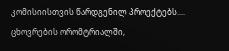კომისიისთვის წარდგენილ პროექტებს....
ცხოვრების ორომტრიალში,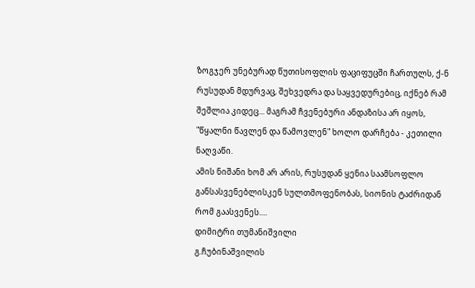ზოგჯერ უნებურად წუთისოფლის ფაციფუცში ჩართულს, ქ-ნ რუსუდან მდურვაც, შეხვედრა და საყვედურებიც, იქნებ რამ შეშლია კიდეც... მაგრამ ჩვენებური ანდაზისა არ იყოს, "წყალნი წავლენ და წამოვლენ" ხოლო დარჩება - კეთილი ნაღვაწი.
ამის ნიშანი ხომ არ არის, რუსუდან ყენია საამსოფლო განსასვენებლისკენ სულთმოფენობას, სიონის ტაძრიდან რომ გაასვენეს....
დიმიტრი თუმანიშვილი
გ.ჩუბინაშვილის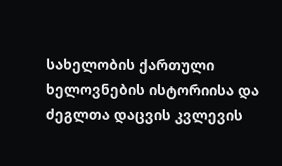სახელობის ქართული ხელოვნების ისტორიისა და ძეგლთა დაცვის კვლევის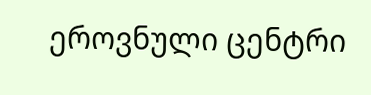ეროვნული ცენტრი